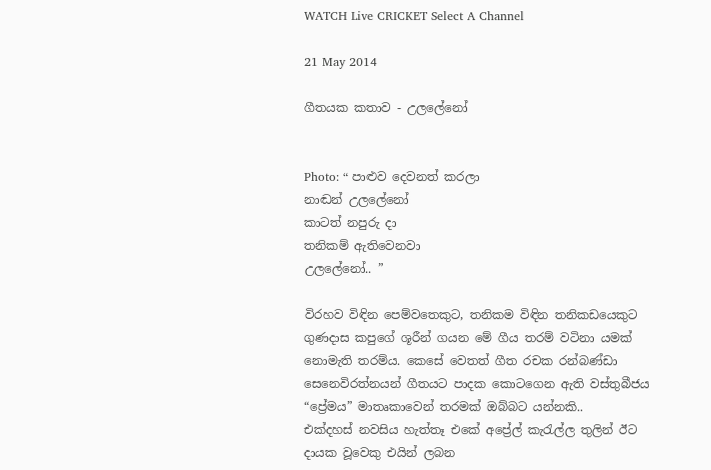WATCH Live CRICKET Select A Channel

21 May 2014

ගීතයක කතාව - උලලේනෝ


Photo: “ පාළුව දෙවනත් කරලා
නාඬන් උලලේනෝ
කාටත් නපුරු දා
තනිකම් ඇතිවෙනවා
උලලේනෝ.. ”

විරහව විඳින පෙම්වතෙකුට, තනිකම විඳින තනිකඩයෙකුට ගුණදාස කපුගේ ශූරීන් ගයන මේ ගීය තරම් වටිනා යමක් නොමැති තරම්ය. කෙසේ වෙතත් ගීත රචක රන්බණ්ඩා සෙනෙවිරත්නයන් ගීතයට පාදක කොටගෙන ඇති වස්තුබීජය “ප්‍රේමය” මාතෘකාවෙන් තරමක් ඔබ්බට යන්නකි..
එක්දහස් නවසිය හැත්තෑ එකේ අප්‍රේල් කැරැල්ල තුලින් ඊට දායක වූවෙකු එයින් ලබන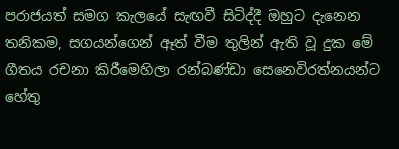පරාජයත් සමග කැලයේ සැඟවී සිටිද්දී ඔහුට දැනෙන තනිකම, සගයන්ගෙන් ඈත් වීම තුලින් ඇති වූ දුක මේ ගීතය රචනා කිරීමෙහිලා රන්බණ්ඩා සෙනෙවිරත්නයන්ට හේතු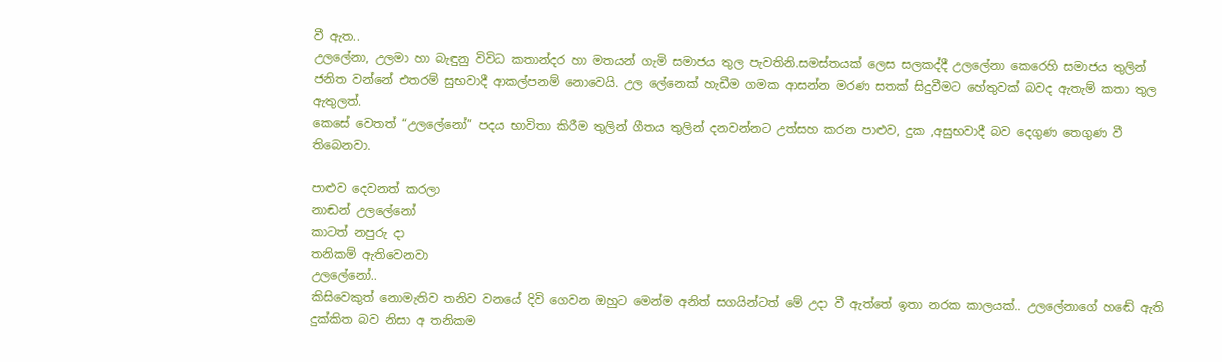වී ඇත..
උලලේනා, උලමා හා බැඳුනු විවිධ කතාන්දර හා මතයන් ගැමි සමාජය තුල පැවතිනි.සමස්තයක් ලෙස සලකද්දී උලලේනා කෙරෙහි සමාජය තුලින් ජනිත වන්නේ එතරම් සුභවාදී ආකල්පනම් නොවෙයි. උල ලේනෙක් හැඩීම ගමක ආසන්න මරණ සතක් සිදුවීමට හේතුවක් බවද ඇතැම් කතා තුල ඇතුලත්.
කෙසේ වෙතත් “උලලේනෝ” පදය භාවිතා කිරීම තුලින් ගීතය තුලින් දනවන්නට උත්සහ කරන පාළුව, දුක ,අසුභවාදී බව දෙගුණ තෙගුණ වී තිබෙනවා.

පාළුව දෙවනත් කරලා
නාඬන් උලලේනෝ
කාටත් නපුරු දා
තනිකම් ඇතිවෙනවා
උලලේනෝ..
කිසිවෙකුත් නොමැතිව තනිව වනයේ දිවි ගෙවන ඔහුට මෙන්ම අනිත් සගයින්ටත් මේ උදා වී ඇත්තේ ඉතා නරක කාලයක්.. උලලේනාගේ හඬේ ඇති දුක්කිත බව නිසා අ තනිකම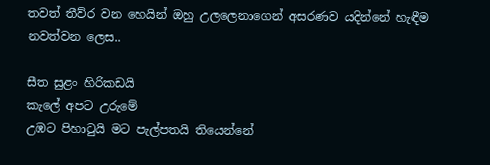තවත් තීව්ර වන හෙයින් ඔහු උලලෙනාගෙන් අසරණව යදින්නේ හැඳීම නවත්වන ලෙස..

සීත සුළං හිරිකඩයි
කැලේ අපට උරුමේ
උඹට පිහාටුයි මට පැල්පතයි තියෙන්නේ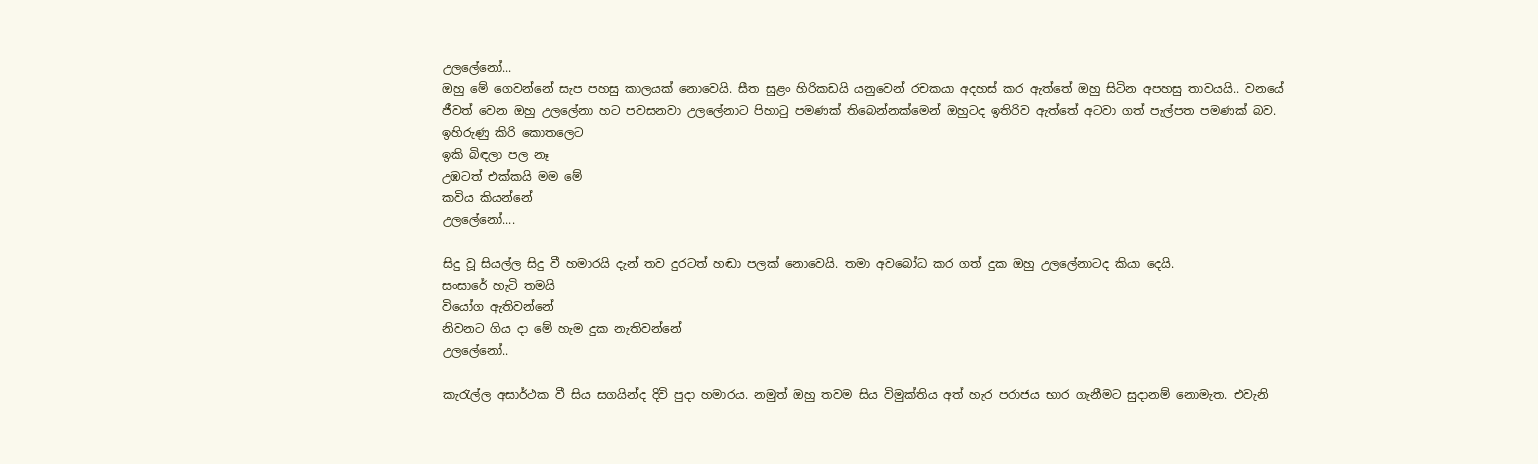උලලේනෝ...
ඔහු මේ ගෙවන්නේ සැප පහසු කාලයක් නොවෙයි. සීත සුළං හිරිකඩයි යනුවෙන් රචකයා අදහස් කර ඇත්තේ ඔහු සිටින අපහසු තාවයයි.. වනයේ ජීවත් වෙන ඔහු උලලේනා හට පවසනවා උලලේනාට පිහාටු පමණක් තිබෙන්නක්මෙන් ඔහුටද ඉතිරිව ඇත්තේ අටවා ගත් පැල්පත පමණක් බව.
ඉහිරුණු කිරි කොතලෙට
ඉකි බිඳලා පල නෑ
උඹටත් එක්කයි මම මේ
කවිය කියන්නේ
උලලේනෝ....

සිදු වූ සියල්ල සිදු වී හමාරයි දැන් තව දුරටත් හඬා පලක් නොවෙයි. තමා අවබෝධ කර ගත් දුක ඔහු උලලේනාටද කියා දෙයි.
සංසාරේ හැටි තමයි
වියෝග ඇතිවන්නේ
නිවනට ගිය දා මේ හැම දුක නැතිවන්නේ
උලලේනෝ..

කැරැල්ල අසාර්ථක වී සිය සගයින්ද දිවි පුදා හමාරය. නමුත් ඔහු තවම සිය විමුක්තිය අත් හැර පරාජය භාර ගැනීමට සුදානම් නොමැත. එවැනි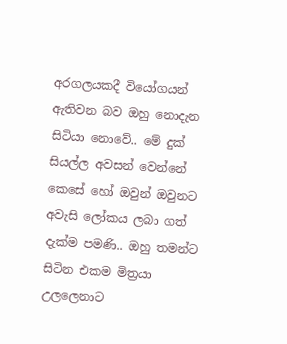අරගලයකදී වියෝගයන් ඇතිවන බව ඔහු නොදැන සිටියා නොවේ.. මේ දුක් සියල්ල අවසන් වෙන්නේ කෙසේ හෝ ඔවුන් ඔවුනට අවැසි ලෝකය ලබා ගත් දැක්ම පමණි.. ඔහු තමන්ට සිටින එකම මිත්‍රයා උලලෙනාට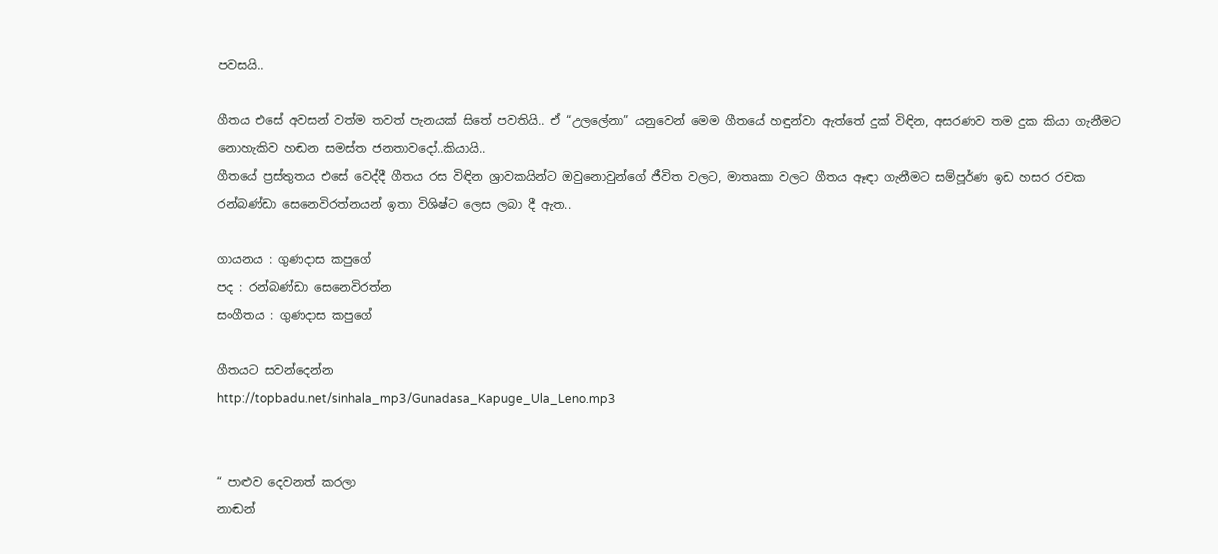පවසයි..

ගීතය එසේ අවසන් වත්ම තවත් පැනයක් සිතේ පවතියි.. ඒ “උලලේනා” යනුවෙන් මෙම ගීතයේ හඳුන්වා ඇත්තේ දුක් විඳින, අසරණව තම දුක කියා ගැනීමට නොහැකිව හඬන සමස්ත ජනතාවදෝ..කියායි..
ගීතයේ ප්‍රස්තුතය එසේ වෙද්දී ගීතය රස විඳින ශ්‍රාවකයින්ට ඔවුනොවුන්ගේ ජීවිත වලට, මාතෘකා වලට ගීතය ඈඳා ගැනීමට සම්පූර්ණ ඉඩ හසර රචක රන්බණ්ඩා සෙනෙවිරත්නයන් ඉතා විශිෂ්ට ලෙස ලබා දී ඇත..

ගායනය : ගුණදාස කපුගේ
පද : රන්බණ්ඩා සෙනෙවිරත්න
සංගීතය : ගුණදාස කපුගේ

ගීතයට සවන්දෙන්න
http://topbadu.net/sinhala_mp3/Gunadasa_Kapuge_Ula_Leno.mp3


“ පාළුව දෙවනත් කරලා
නාඬන්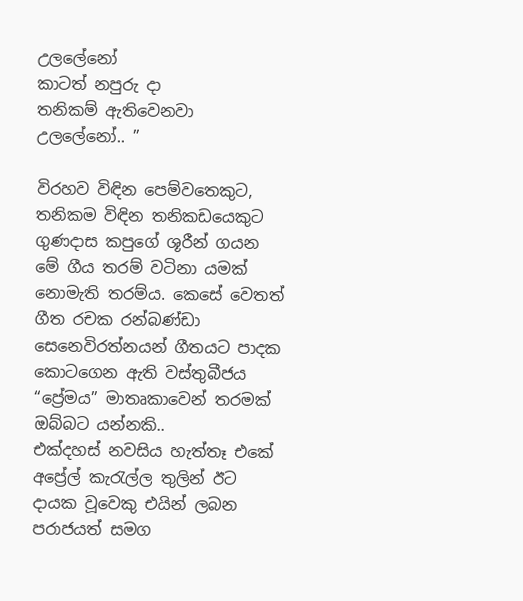උලලේනෝ
කාටත් නපුරු දා
තනිකම් ඇතිවෙනවා
උලලේනෝ.. ”

විරහව විඳින පෙම්වතෙකුට, තනිකම විඳින තනිකඩයෙකුට ගුණදාස කපුගේ ශූරීන් ගයන මේ ගීය තරම් වටිනා යමක් නොමැති තරම්ය. කෙසේ වෙතත් ගීත රචක රන්බණ්ඩා සෙනෙවිරත්නයන් ගීතයට පාදක කොටගෙන ඇති වස්තුබීජය “ප්‍රේමය” මාතෘකාවෙන් තරමක් ඔබ්බට යන්නකි..
එක්දහස් නවසිය හැත්තෑ එකේ අප්‍රේල් කැරැල්ල තුලින් ඊට දායක වූවෙකු එයින් ලබන පරාජයත් සමග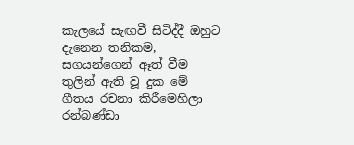කැලයේ සැඟවී සිටිද්දී ඔහුට දැනෙන තනිකම, සගයන්ගෙන් ඈත් වීම තුලින් ඇති වූ දුක මේ ගීතය රචනා කිරීමෙහිලා රන්බණ්ඩා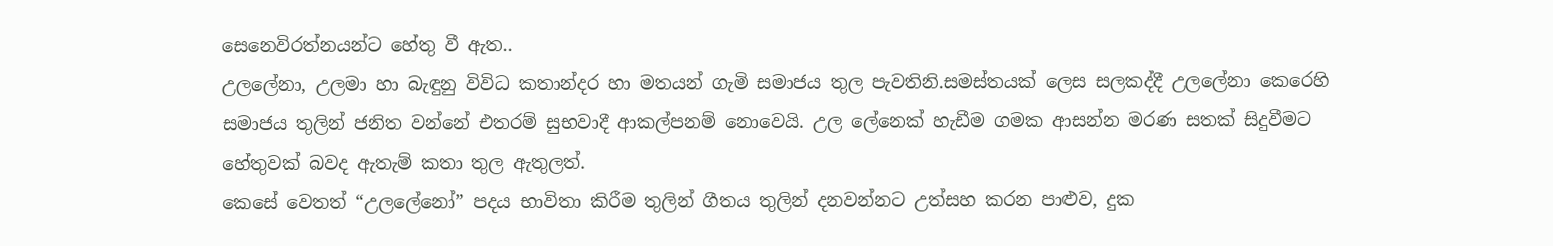සෙනෙවිරත්නයන්ට හේතු වී ඇත..
උලලේනා, උලමා හා බැඳුනු විවිධ කතාන්දර හා මතයන් ගැමි සමාජය තුල පැවතිනි.සමස්තයක් ලෙස සලකද්දී උලලේනා කෙරෙහි සමාජය තුලින් ජනිත වන්නේ එතරම් සුභවාදී ආකල්පනම් නොවෙයි. උල ලේනෙක් හැඩීම ගමක ආසන්න මරණ සතක් සිදුවීමට හේතුවක් බවද ඇතැම් කතා තුල ඇතුලත්.
කෙසේ වෙතත් “උලලේනෝ” පදය භාවිතා කිරීම තුලින් ගීතය තුලින් දනවන්නට උත්සහ කරන පාළුව, දුක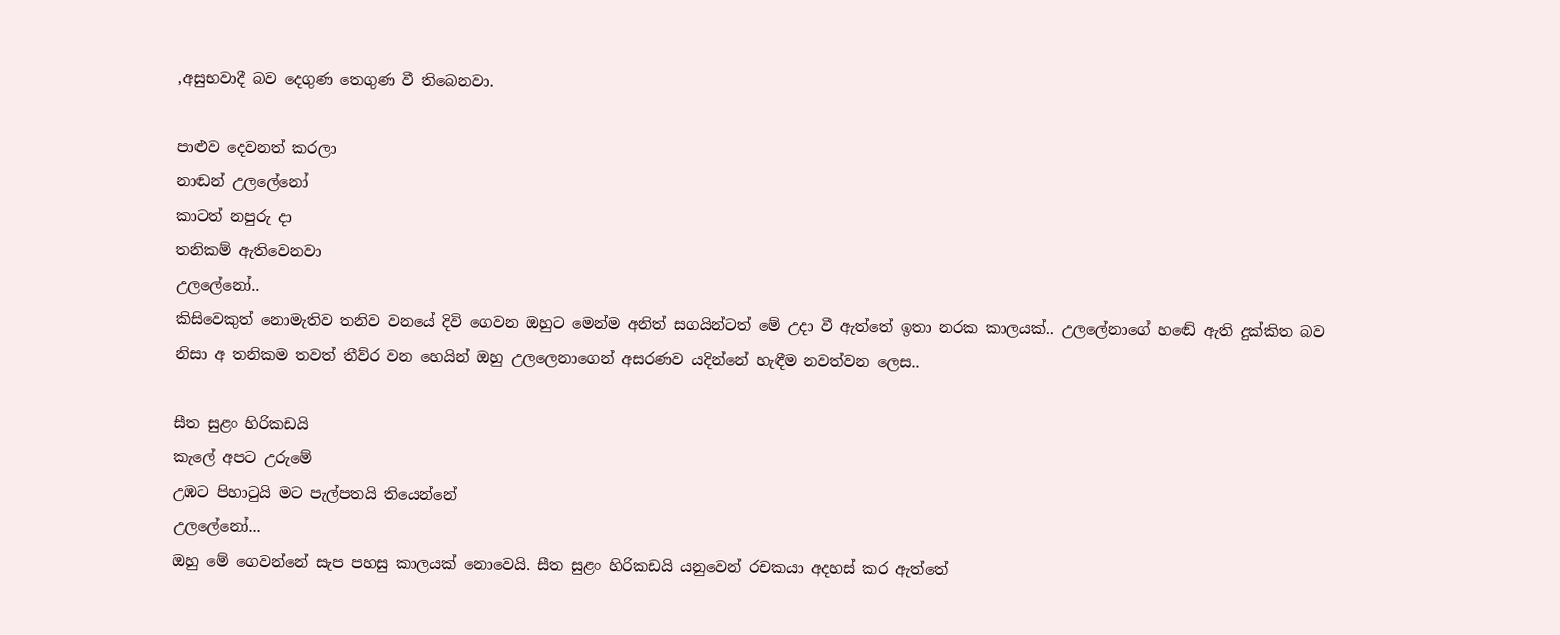,අසුභවාදී බව දෙගුණ තෙගුණ වී තිබෙනවා.

පාළුව දෙවනත් කරලා
නාඬන් උලලේනෝ
කාටත් නපුරු දා
තනිකම් ඇතිවෙනවා
උලලේනෝ..
කිසිවෙකුත් නොමැතිව තනිව වනයේ දිවි ගෙවන ඔහුට මෙන්ම අනිත් සගයින්ටත් මේ උදා වී ඇත්තේ ඉතා නරක කාලයක්.. උලලේනාගේ හඬේ ඇති දුක්කිත බව නිසා අ තනිකම තවත් තීව්ර වන හෙයින් ඔහු උලලෙනාගෙන් අසරණව යදින්නේ හැඳීම නවත්වන ලෙස..

සීත සුළං හිරිකඩයි
කැලේ අපට උරුමේ
උඹට පිහාටුයි මට පැල්පතයි තියෙන්නේ
උලලේනෝ...
ඔහු මේ ගෙවන්නේ සැප පහසු කාලයක් නොවෙයි. සීත සුළං හිරිකඩයි යනුවෙන් රචකයා අදහස් කර ඇත්තේ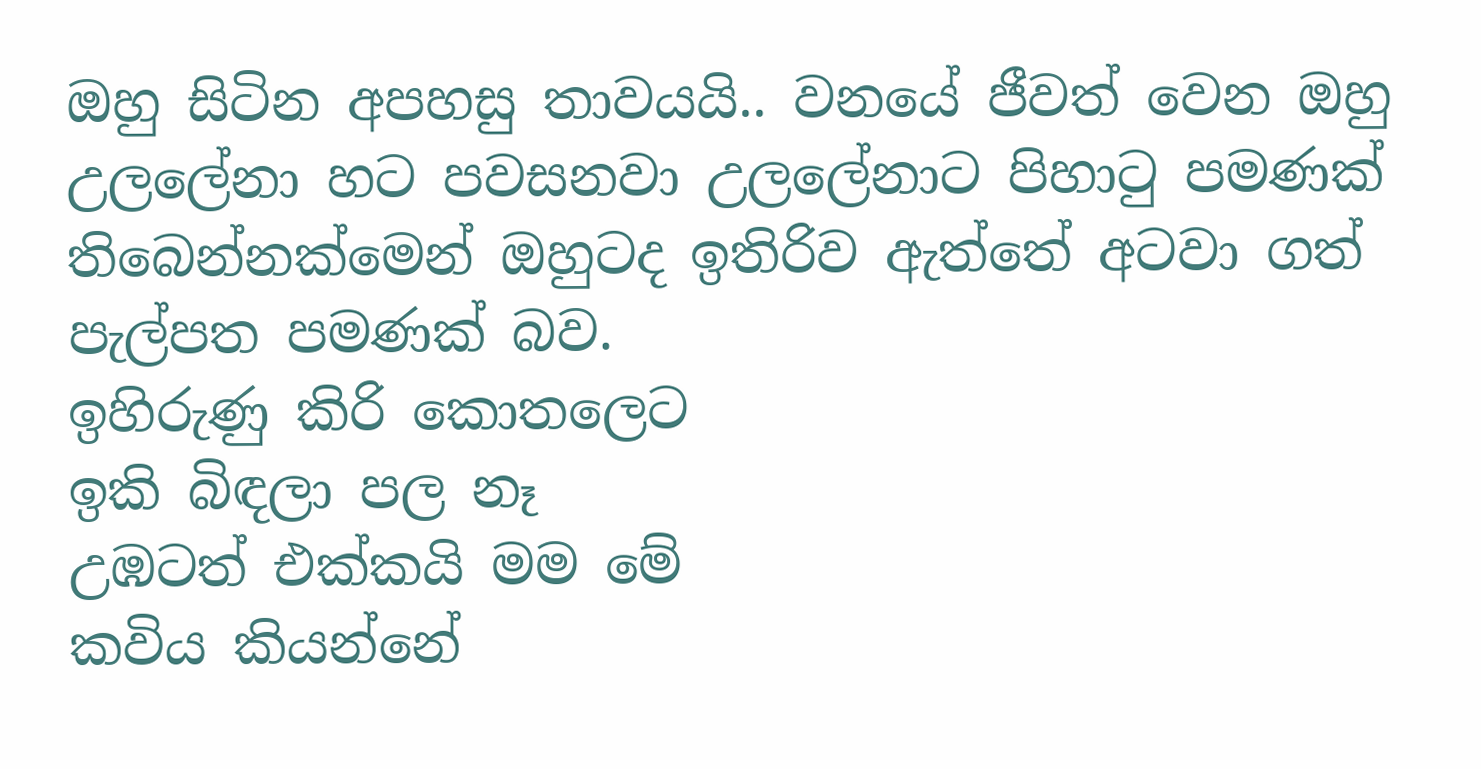ඔහු සිටින අපහසු තාවයයි.. වනයේ ජීවත් වෙන ඔහු උලලේනා හට පවසනවා උලලේනාට පිහාටු පමණක් තිබෙන්නක්මෙන් ඔහුටද ඉතිරිව ඇත්තේ අටවා ගත් පැල්පත පමණක් බව.
ඉහිරුණු කිරි කොතලෙට
ඉකි බිඳලා පල නෑ
උඹටත් එක්කයි මම මේ
කවිය කියන්නේ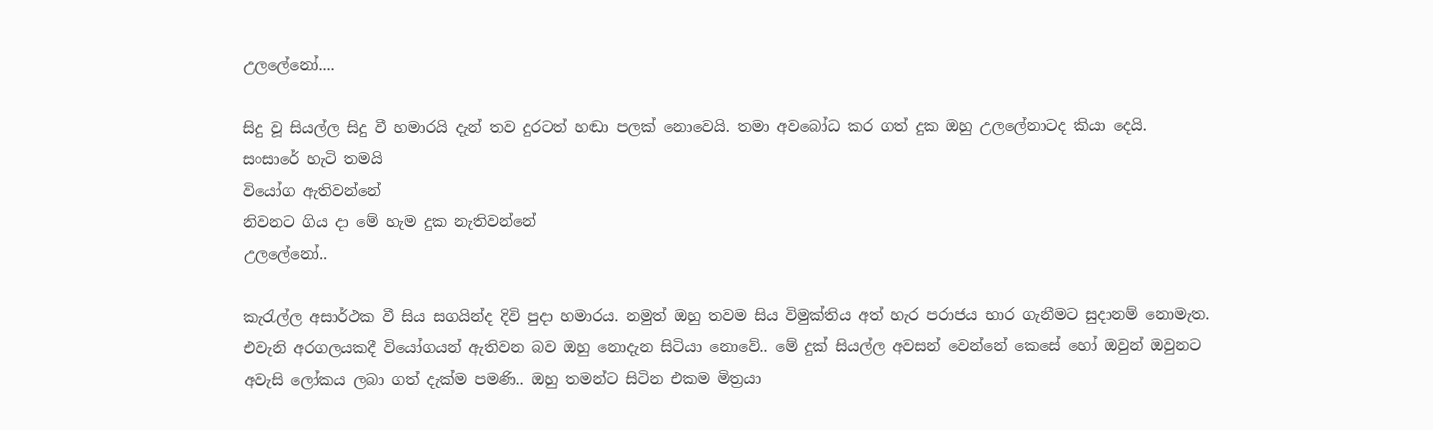උලලේනෝ....

සිදු වූ සියල්ල සිදු වී හමාරයි දැන් තව දුරටත් හඬා පලක් නොවෙයි. තමා අවබෝධ කර ගත් දුක ඔහු උලලේනාටද කියා දෙයි.
සංසාරේ හැටි තමයි
වියෝග ඇතිවන්නේ
නිවනට ගිය දා මේ හැම දුක නැතිවන්නේ
උලලේනෝ..

කැරැල්ල අසාර්ථක වී සිය සගයින්ද දිවි පුදා හමාරය. නමුත් ඔහු තවම සිය විමුක්තිය අත් හැර පරාජය භාර ගැනීමට සුදානම් නොමැත. එවැනි අරගලයකදී වියෝගයන් ඇතිවන බව ඔහු නොදැන සිටියා නොවේ.. මේ දුක් සියල්ල අවසන් වෙන්නේ කෙසේ හෝ ඔවුන් ඔවුනට අවැසි ලෝකය ලබා ගත් දැක්ම පමණි.. ඔහු තමන්ට සිටින එකම මිත්‍රයා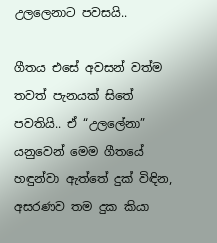උලලෙනාට පවසයි..

ගීතය එසේ අවසන් වත්ම තවත් පැනයක් සිතේ පවතියි.. ඒ “උලලේනා” යනුවෙන් මෙම ගීතයේ හඳුන්වා ඇත්තේ දුක් විඳින, අසරණව තම දුක කියා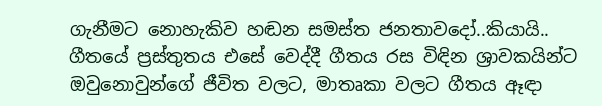ගැනීමට නොහැකිව හඬන සමස්ත ජනතාවදෝ..කියායි..
ගීතයේ ප්‍රස්තුතය එසේ වෙද්දී ගීතය රස විඳින ශ්‍රාවකයින්ට ඔවුනොවුන්ගේ ජීවිත වලට, මාතෘකා වලට ගීතය ඈඳා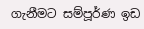ගැනීමට සම්පූර්ණ ඉඩ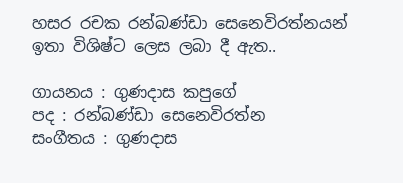හසර රචක රන්බණ්ඩා සෙනෙවිරත්නයන් ඉතා විශිෂ්ට ලෙස ලබා දී ඇත..

ගායනය : ගුණදාස කපුගේ
පද : රන්බණ්ඩා සෙනෙවිරත්න
සංගීතය : ගුණදාස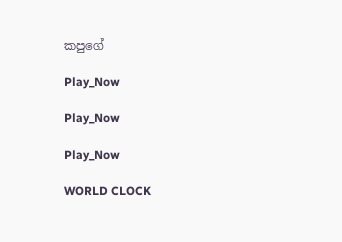කපුගේ

Play_Now

Play_Now

Play_Now

WORLD CLOCK